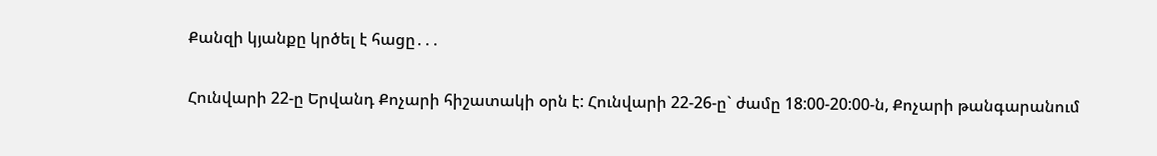Քանզի կյանքը կրծել է հացը․․․

Հունվարի 22-ը Երվանդ Քոչարի հիշատակի օրն է: Հունվարի 22-26-ը` ժամը 18:00-20:00-ն, Քոչարի թանգարանում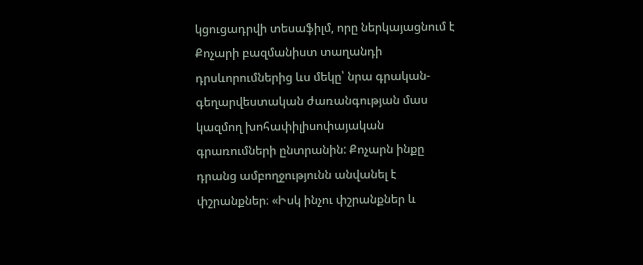կցուցադրվի տեսաֆիլմ, որը ներկայացնում է Քոչարի բազմանիստ տաղանդի դրսևորումներից ևս մեկը՝ նրա գրական-գեղարվեստական ժառանգության մաս կազմող խոհափիլիսոփայական գրառումների ընտրանին: Քոչարն ինքը դրանց ամբողջությունն անվանել է փշրանքներ։ «Իսկ ինչու փշրանքներ և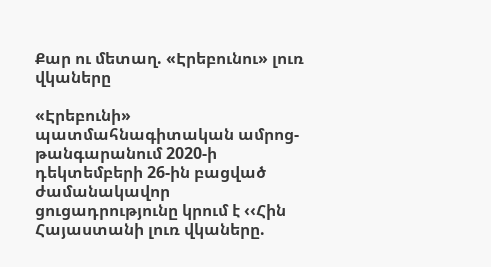Քար ու մետաղ. «Էրեբունու» լուռ վկաները

«Էրեբունի» պատմահնագիտական ամրոց-թանգարանում 2020-ի դեկտեմբերի 26-ին բացված  ժամանակավոր ցուցադրությունը կրում է ‹‹Հին Հայաստանի լուռ վկաները.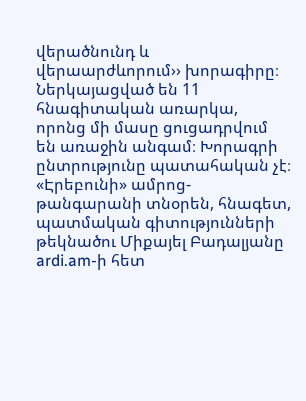վերածնունդ և վերաարժևորում›› խորագիրը։ Ներկայացված են 11 հնագիտական առարկա, որոնց մի մասը ցուցադրվում են առաջին անգամ։ Խորագրի ընտրությունը պատահական չէ։ «Էրեբունի» ամրոց-թանգարանի տնօրեն, հնագետ,  պատմական գիտությունների թեկնածու Միքայել Բադալյանը ardi.am-ի հետ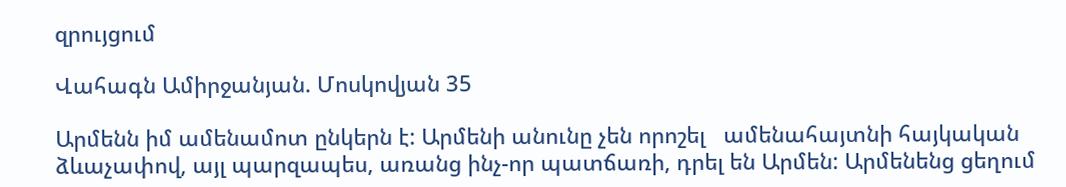զրույցում

Վահագն Ամիրջանյան. Մոսկովյան 35

Արմենն իմ ամենամոտ ընկերն է: Արմենի անունը չեն որոշել   ամենահայտնի հայկական ձևաչափով, այլ պարզապես, առանց ինչ-որ պատճառի, դրել են Արմեն: Արմենենց ցեղում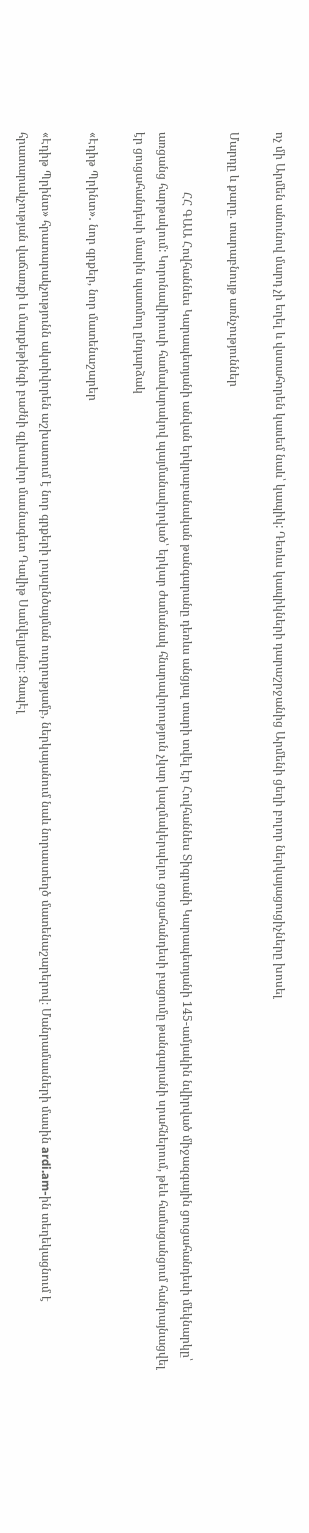ոչ մի Արմեն անունով մարդ չի եղել և վստահորեն կասեմ նաև՝ կապիկ: Դեռևս կապիկների դարաշրջանից Արմենի ցեղի բոլոր ներկայացուցիչները խոսել

Մարդը և քարը. տարաբնույթ առնչություններ

                    ՀՀ ԳԱԱ Հովհաննես Կարապետյանի անվան երկրաբանական թանգարանը դեռևս անցյալ տարի տվել էր Հովհաննես Տիգրանի Կարապետյանի 145-ամյակին նվիրված միջազգային ցուցահանդեսի մեկնարկը՝ առցանց հարթակում: Կորոնավիրուսի համավարակով պայմանավորված՝ երկար ժամանակ հնարավորություն չկար կազմակերպելու ցուցահանդեսի բացումը թանգարանի սրահներում, թեև համացանցում հանրայնացվել էր ցուցահանդեսի մասին պատմող ընդարձակ

«Էդիթ Պրինտ»․ նոր գրքեր, նոր մատենաշարեր

«Էդիթ Պրինտ» հրատարակչությունն ակտիվորեն աշխատում է նոր գրքերի լույսընծայման ուղղությամբ, ներկայանում նաև նորաստեղծ մատենաշարերով։ Մանրամասների մասին ardi.am-ին տեղեկացնում է հրատարակչության վաճառքի և մարքեթինգի բաժնի գլխավոր մասնագետ Դավիթ Սամվելյանը։ ԶապԷլ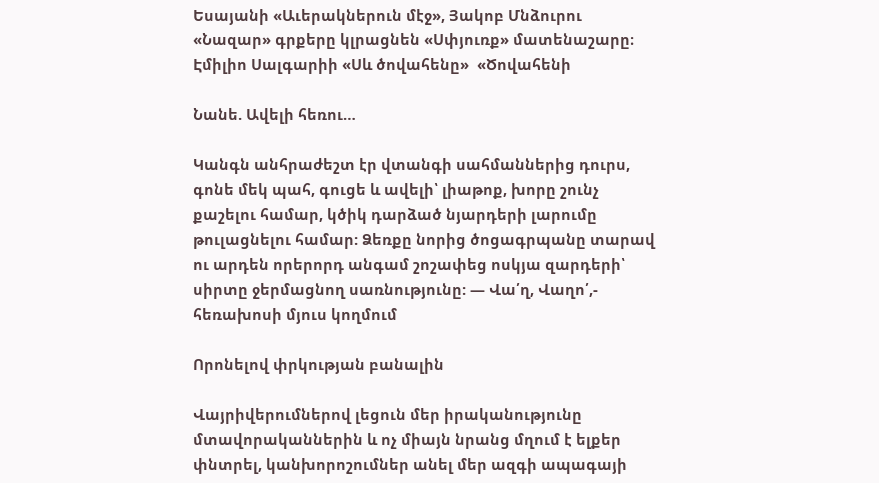Եսայանի «Աւերակներուն մէջ», Յակոբ Մնձուրու «Նազար» գրքերը կլրացնեն «Սփյուռք» մատենաշարը։ Էմիլիո Սալգարիի «Սև ծովահենը»  «Ծովահենի

Նանե. Ավելի հեռու…

Կանգն անհրաժեշտ էր վտանգի սահմաններից դուրս, գոնե մեկ պահ, գուցե և ավելի՝ լիաթոք, խորը շունչ քաշելու համար, կծիկ դարձած նյարդերի լարումը թուլացնելու համար: Ձեռքը նորից ծոցագրպանը տարավ ու արդեն որերորդ անգամ շոշափեց ոսկյա զարդերի՝ սիրտը ջերմացնող սառնությունը: — Վա՛ղ, Վաղո՛,- հեռախոսի մյուս կողմում

Որոնելով փրկության բանալին

Վայրիվերումներով լեցուն մեր իրականությունը մտավորականներին և ոչ միայն նրանց մղում է ելքեր փնտրել, կանխորոշումներ անել մեր ազգի ապագայի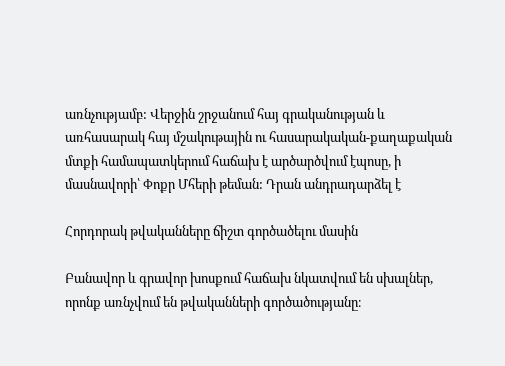առնչությամբ: Վերջին շրջանում հայ գրականության և առհասարակ հայ մշակութային ու հասարակական-քաղաքական մտքի համապատկերում հաճախ է արծարծվում էպոսը, ի մասնավորի՝ Փոքր Մհերի թեման: Դրան անդրադարձել է

Հորդորակ թվականները ճիշտ գործածելու մասին

Բանավոր և գրավոր խոսքում հաճախ նկատվում են սխալներ, որոնք առնչվում են թվականների գործածությանը։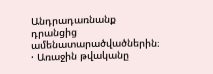Անդրադառնանք դրանցից ամենատարածվածներին։ · Առաջին թվականը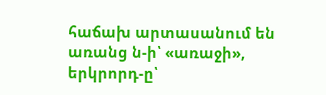հաճախ արտասանում են առանց ն-ի՝ «առաջի», երկրորդ-ը՝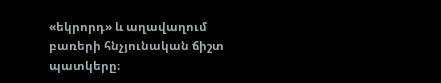«եկրորդ» և աղավաղում բառերի հնչյունական ճիշտ պատկերը։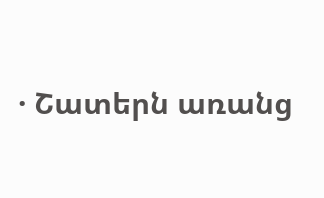· Շատերն առանց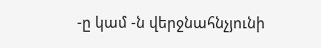-ը կամ -ն վերջնահնչյունի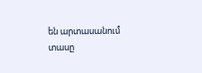են արտասանում տասը